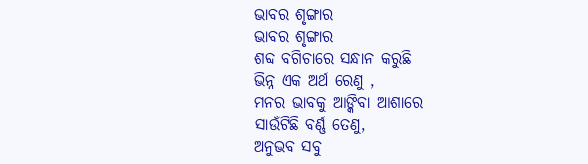ଭାବର ଶୃଙ୍ଗାର
ଭାବର ଶୃଙ୍ଗାର
ଶବ୍ଦ ବଗିଚାରେ ସନ୍ଧାନ କରୁଛି
ଭିନ୍ନ ଏକ ଅର୍ଥ ରେଣୁ ,
ମନର ଭାବକୁ ଆଙ୍କିବା ଆଶାରେ
ସାଉଁଟିଛି ବର୍ଣ୍ଣ ତେଣୁ,
ଅନୁଭବ ସବୁ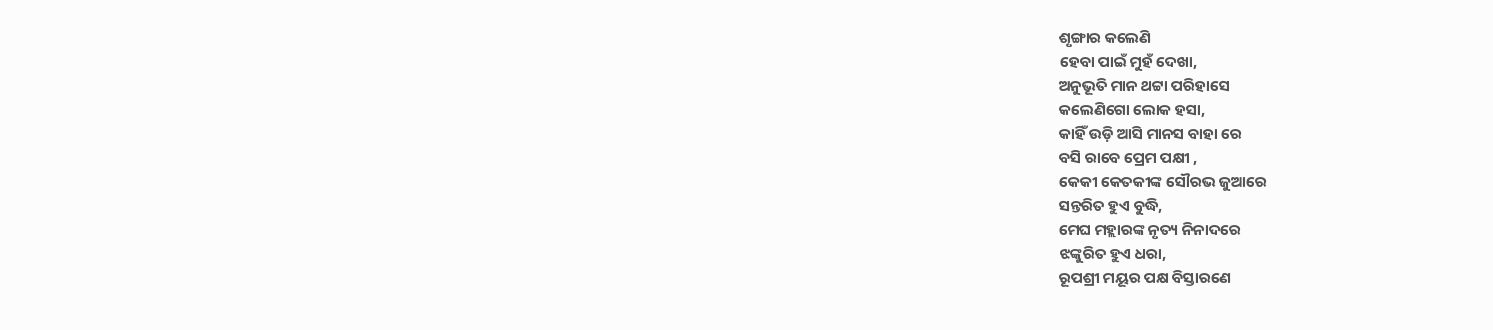ଶୃଙ୍ଗାର କଲେଣି
ହେବା ପାଇଁ ମୁହଁ ଦେଖା,
ଅନୁଭୂତି ମାନ ଥଟ୍ଟା ପରିହାସେ
କଲେଣିଗୋ ଲୋକ ହସା,
କାହିଁ ଉଡ଼ି ଆସି ମାନସ ବାହା ରେ
ବସି ରାବେ ପ୍ରେମ ପକ୍ଷୀ ,
କେକୀ କେତକୀଙ୍କ ସୌରଭ ଜୁଆରେ
ସନ୍ତରିତ ହୁଏ ବୁଦ୍ଧି,
ମେଘ ମହ୍ଲାରଙ୍କ ନୃତ୍ୟ ନିନାଦରେ
ଝଙ୍କୁରିତ ହୁଏ ଧରା,
ରୂପଶ୍ରୀ ମୟୂର ପକ୍ଷ ବିସ୍ତାରଣେ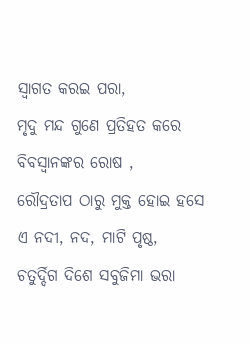ସ୍ୱାଗତ କରଇ ପରା,
ମୃଦୁ ମନ୍ଦ ଗୁଣେ ପ୍ରତିହତ କରେ
ବିବସ୍ୱାନଙ୍କର ରୋଷ ,
ରୌଦ୍ରତାପ ଠାରୁ ମୁକ୍ତ ହୋଇ ହସେ
ଏ ନଦୀ, ନଦ, ମାଟି ପୃଷ୍ଠ,
ଚତୁର୍ଦ୍ଦିଗ ଦିଶେ ସବୁଜିମା ଭରା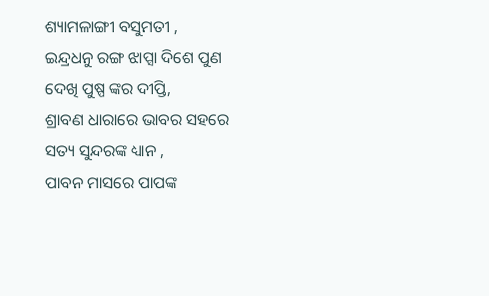ଶ୍ୟାମଳାଙ୍ଗୀ ବସୁମତୀ ,
ଇନ୍ଦ୍ରଧନୁ ରଙ୍ଗ ଝାପ୍ସା ଦିଶେ ପୁଣ
ଦେଖି ପୁଷ୍ପ ଙ୍କର ଦୀପ୍ତି,
ଶ୍ରାବଣ ଧାରାରେ ଭାବର ସହରେ
ସତ୍ୟ ସୁନ୍ଦରଙ୍କ ଧ୍ୟାନ ,
ପାବନ ମାସରେ ପାପଙ୍କ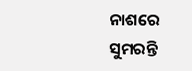ନାଶରେ
ସୁମରନ୍ତି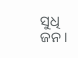ସୁଧି ଜନ।